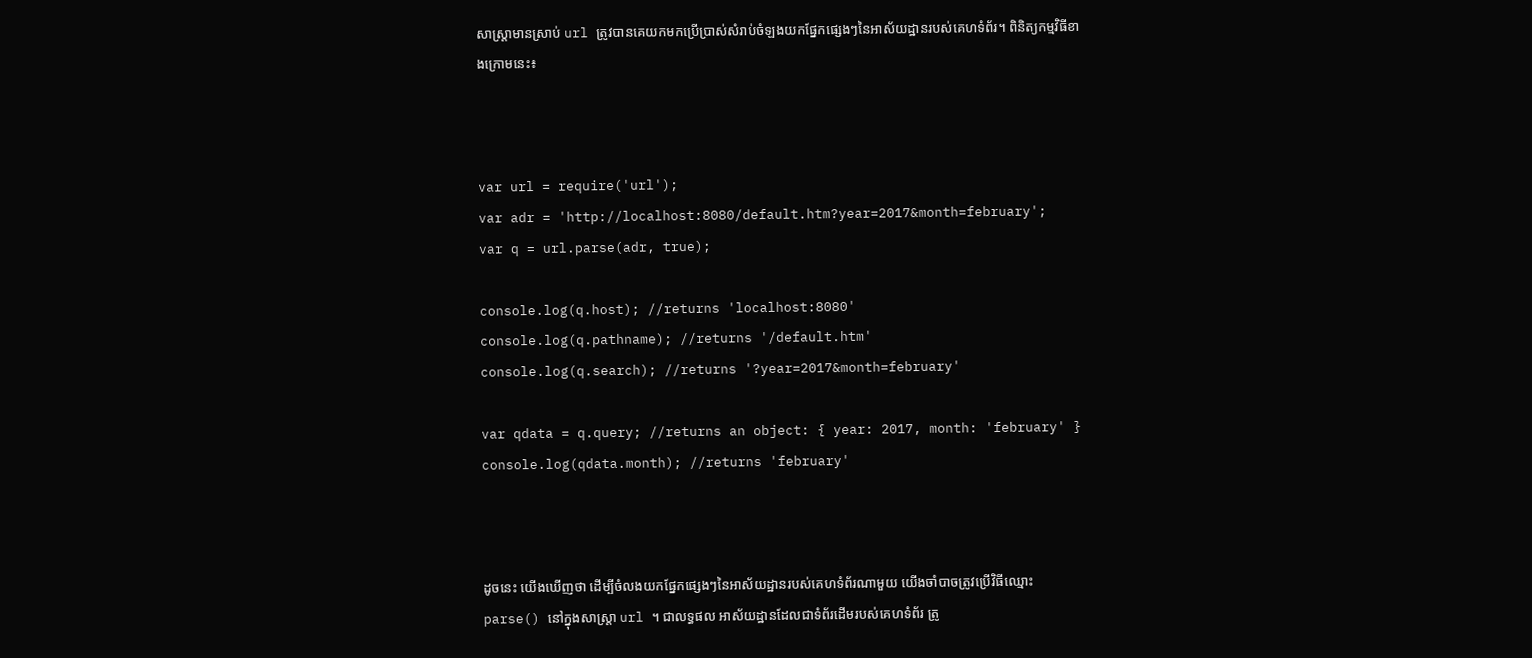សាស្ត្រាមានស្រាប់ url ត្រូវបានគេយកមកប្រើប្រាស់សំរាប់ចំឡងយកផ្នែកផ្សេងៗនៃអាស័យដ្ឋានរបស់គេហទំព័រ។ ពិនិត្យកម្មវិធីខាងក្រោមនេះ៖



var url = require('url');
var adr = 'http://localhost:8080/default.htm?year=2017&month=february';
var q = url.parse(adr, true);

console.log(q.host); //returns 'localhost:8080'
console.log(q.pathname); //returns '/default.htm'
console.log(q.search); //returns '?year=2017&month=february'

var qdata = q.query; //returns an object: { year: 2017, month: 'february' }
console.log(qdata.month); //returns 'february'



ដូចនេះ យើងឃើញថា ដើម្បីចំលងយកផ្នែកផ្សេងៗនៃអាស័យដ្ឋានរបស់គេហទំព័រណាមួយ យើងចាំបាចត្រូវប្រើវិធីឈ្មោះ parse() នៅក្នុងសាស្ត្រា url ។ ជាលទ្ធផល អាស័យដ្ឋានដែលជាទំព័រដើមរបស់គេហទំព័រ ត្រូ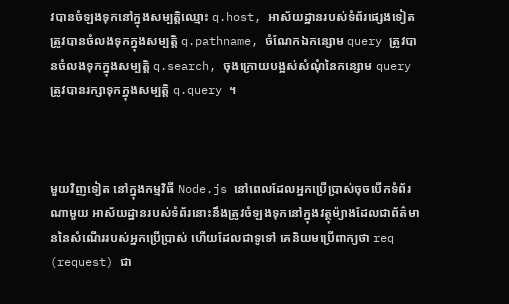វបានចំឡងទុកនៅក្នុងសម្បត្តិឈ្មោះ q.host, អាស័យដ្ឋានរបស់ទំព័រផ្សេងទៀត ត្រូវបានចំលងទុកក្នុងសម្បត្តិ q.pathname, ចំណែកឯកន្សោម query ត្រូវបានចំលងទុកក្នុងសម្បត្តិ q.search, ចុងក្រោយបង្អស់សំណុំនៃកន្សោម query ត្រូវបានរក្សាទុកក្នុងសម្បត្តិ q.query ។



មួយវិញទៀត នៅក្នុងកម្មវិធី Node.js នៅពេលដែលអ្នកប្រើប្រាស់ចុចបើកទំព័រណាមួយ អាស័យដ្ឋានរបស់ទំព័រនោះនឹងត្រូវចំឡងទុកនៅក្នុងវត្ថុម៉្យាងដែលជាព័ត៌មាននៃសំណើររបស់អ្នកប្រើប្រាស់ ហើយដែលជាទូទៅ គេនិយមប្រើពាក្យថា req (request) ជា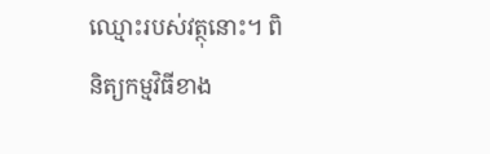ឈ្មោះរបស់វត្ថុនោះ។ ពិនិត្យកម្មវិធីខាង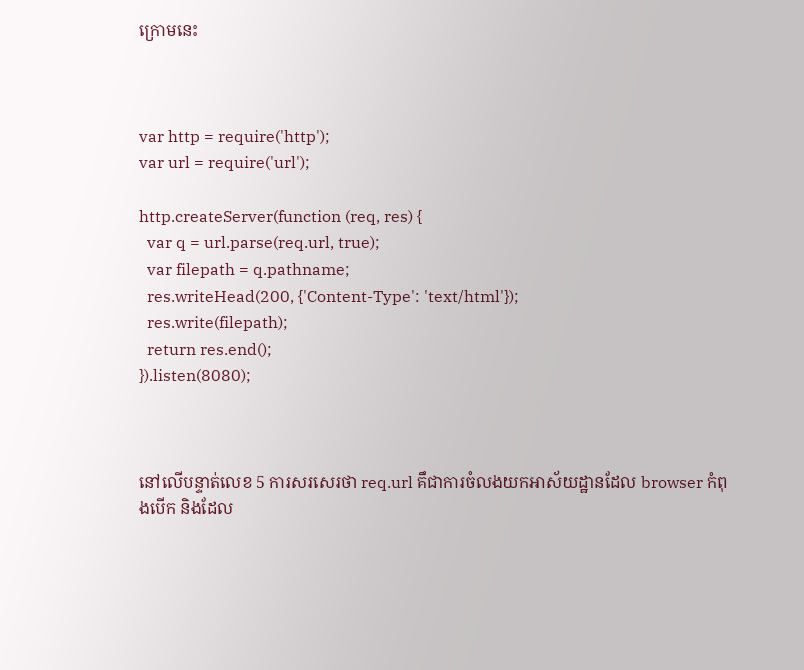ក្រោមនេះ



var http = require('http');
var url = require('url');

http.createServer(function (req, res) {
  var q = url.parse(req.url, true);
  var filepath = q.pathname;
  res.writeHead(200, {'Content-Type': 'text/html'});
  res.write(filepath);
  return res.end();
}).listen(8080);



នៅលើបន្ទាត់លេខ 5 ការសរសេរថា req.url គឹជាការចំលងយកអាស័យដ្ឋានដែល browser កំពុងបើក និងដែល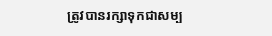ត្រូវបានរក្សាទុកជាសម្ប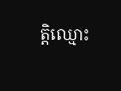ត្តិឈ្មោះ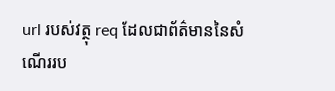url របស់វត្ថុ req ដែលជាព័ត៌មាននៃសំណើររប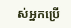ស់អ្នកប្រើ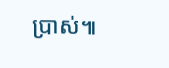ប្រាស់៕